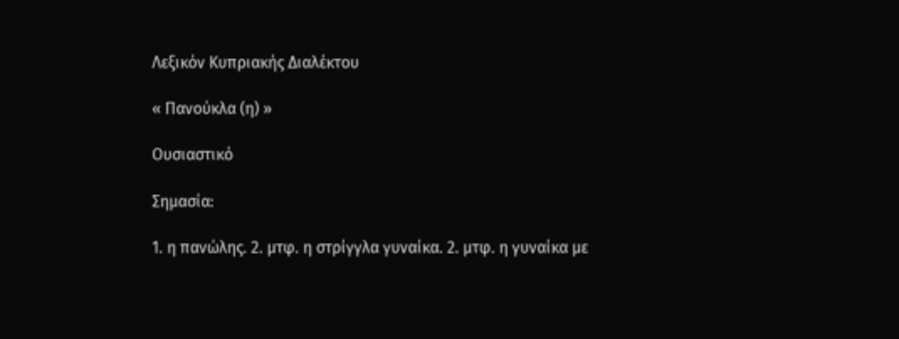Λεξικόν Κυπριακής Διαλέκτου

« Πανούκλα (η) »

Ουσιαστικό

Σημασία:

1. η πανώλης. 2. μτφ. η στρίγγλα γυναίκα. 2. μτφ. η γυναίκα με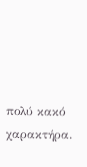πολύ κακό χαρακτήρα.